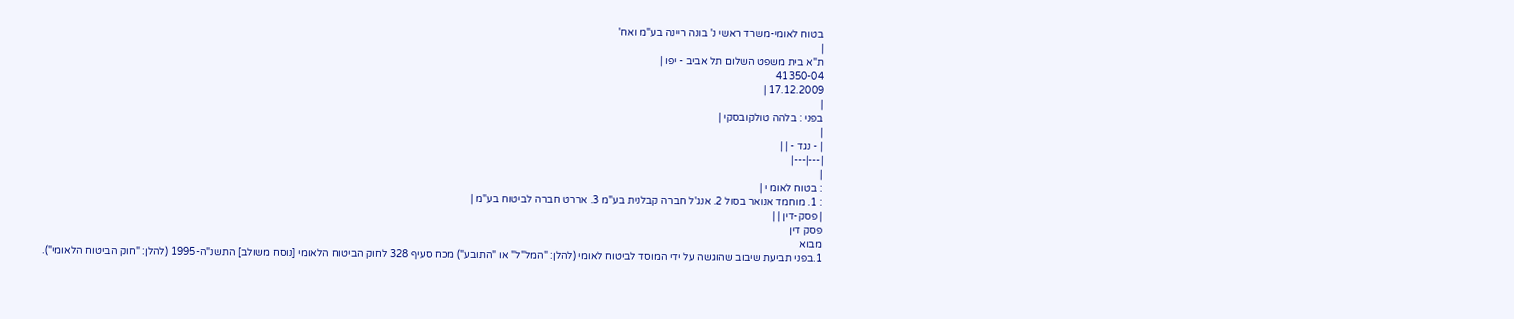בטוח לאומי-משרד ראשי נ' בונה ריינה בע"מ ואח'
|
ת"א בית משפט השלום תל אביב - יפו |
41350-04
17.12.2009 |
|
בפני : בלהה טולקובסקי |
|
| - נגד - | |
|---|---|
|
: בטוח לאומ י |
: 1. מוחמד אנואר בסול 2. אנג'ל חברה קבלנית בע"מ 3. אררט חברה לביטוח בע"מ |
| פסק-דין | |
פסק דין
מבוא
1.בפני תביעת שיבוב שהוגשה על ידי המוסד לביטוח לאומי (להלן: "המל"ל" או "התובע") מכח סעיף 328 לחוק הביטוח הלאומי [נוסח משולב] התשנ"ה-1995 (להלן: "חוק הביטוח הלאומי").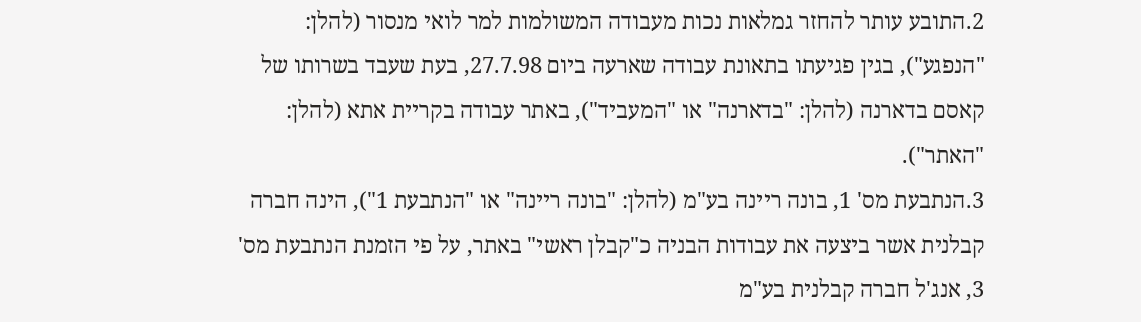2.התובע עותר להחזר גמלאות נכות מעבודה המשולמות למר לואי מנסור (להלן: "הנפגע"), בגין פגיעתו בתאונת עבודה שארעה ביום 27.7.98, בעת שעבד בשרותו של קאסם בדארנה (להלן: "בדארנה" או "המעביד"), באתר עבודה בקריית אתא (להלן: "האתר").
3.הנתבעת מס' 1, בונה ריינה בע"מ (להלן: "בונה ריינה" או "הנתבעת 1"), הינה חברה קבלנית אשר ביצעה את עבודות הבניה כ"קבלן ראשי" באתר, על פי הזמנת הנתבעת מס' 3, אנג'ל חברה קבלנית בע"מ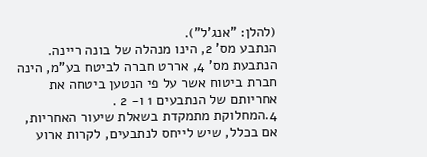(להלן: "אנג'ל").
הנתבע מס' 2, הינו מנהלה של בונה ריינה.
הנתבעת מס' 4, אררט חברה לביטח בע"מ, הינה חברת ביטוח אשר על פי הנטען ביטחה את אחריותם של הנתבעים 1 ו- 2 .
4.המחלוקת מתמקדת בשאלת שיעור האחריות, אם בכלל, שיש לייחס לנתבעים, לקרות ארוע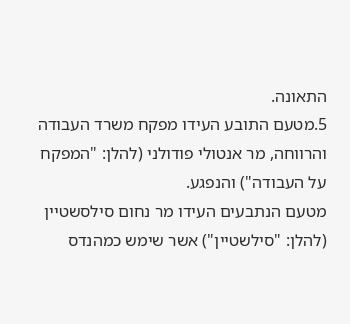התאונה.
5.מטעם התובע העידו מפקח משרד העבודה והרווחה, מר אנטולי פודולני (להלן: "המפקח על העבודה") והנפגע.
מטעם הנתבעים העידו מר נחום סילסשטיין (להלן: "סילשטיין") אשר שימש כמהנדס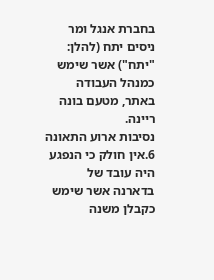בחברת אנגל ומר ניסים יתח (להלן: "יתח") אשר שימש כמנהל העבודה באתר, מטעם בונה ריינה.
נסיבות ארוע התאונה
6.אין חולק כי הנפגע היה עובד של בדארנה אשר שימש כקבלן משנה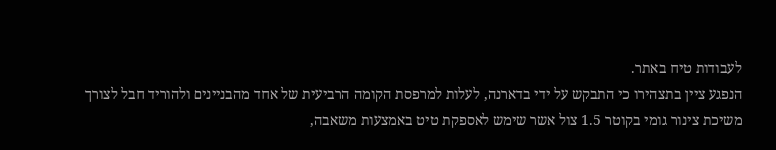לעבודות טיח באתר.
הנפגע ציין בתצהירו כי התבקש על ידי בדארנה, לעלות למרפסת הקומה הרביעית של אחד מהבניינים ולהוריד חבל לצורך משיכת צינור גומי בקוטר 1.5 צול אשר שימש לאספקת טיט באמצעות משאבה,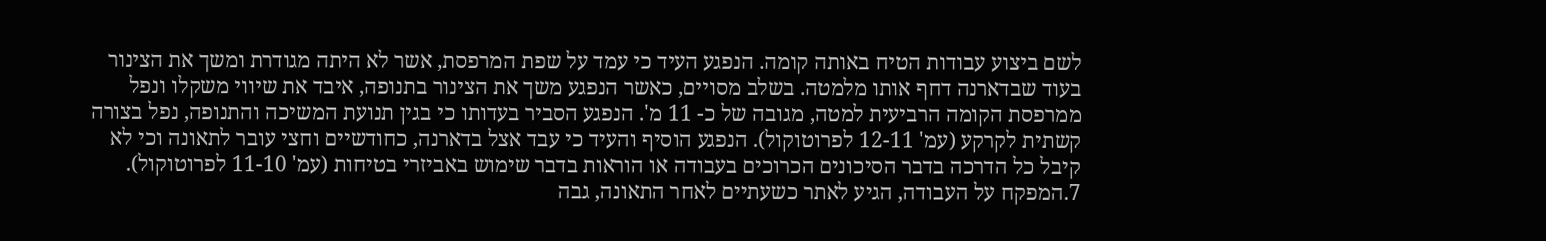לשם ביצוע עבודות הטיח באותה קומה. הנפגע העיד כי עמד על שפת המרפסת, אשר לא היתה מגודרת ומשך את הצינור בעוד שבדארנה דחף אותו מלמטה. בשלב מסויים, כאשר הנפגע משך את הצינור בתנופה, איבד את שיווי משקלו ונפל ממרפסת הקומה הרביעית למטה, מגובה של כ- 11 מ'. הנפגע הסביר בעדותו כי בגין תנועת המשיכה והתנופה, נפל בצורה קשתית לקרקע (עמ' 12-11 לפרוטוקול). הנפגע הוסיף והעיד כי עבד אצל בדארנה, כחודשיים וחצי עובר לתאונה וכי לא קיבל כל הדרכה בדבר הסיכונים הכרוכים בעבודה או הוראות בדבר שימוש באביזרי בטיחות (עמ' 11-10 לפרוטוקול).
7.המפקח על העבודה, הגיע לאתר כשעתיים לאחר התאונה, גבה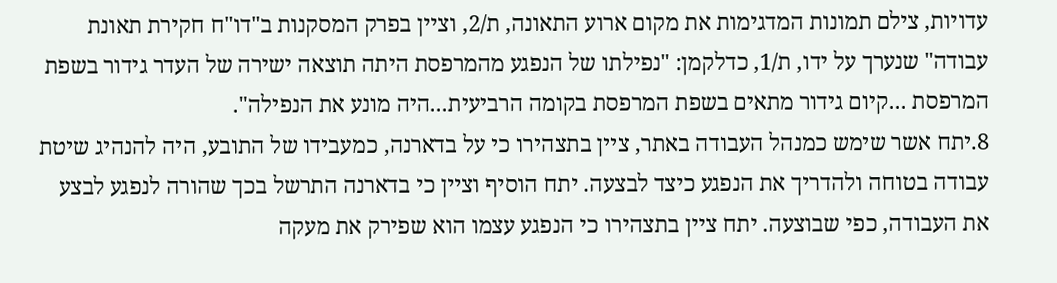עדויות, צילם תמונות המדגימות את מקום ארוע התאונה, ת/2, וציין בפרק המסקנות ב"דו"ח חקירת תאונת עבודה" שנערך על ידו, ת/1, כדלקמן: "נפילתו של הנפגע מהמרפסת היתה תוצאה ישירה של העדר גידור בשפת המרפסת ...קיום גידור מתאים בשפת המרפסת בקומה הרביעית...היה מונע את הנפילה".
8.יתח אשר שימש כמנהל העבודה באתר, ציין בתצהירו כי על בדארנה, כמעבידו של התובע, היה להנהיג שיטת עבודה בטוחה ולהדריך את הנפגע כיצד לבצעה. יתח הוסיף וציין כי בדארנה התרשל בכך שהורה לנפגע לבצע את העבודה, כפי שבוצעה. יתח ציין בתצהירו כי הנפגע עצמו הוא שפירק את מעקה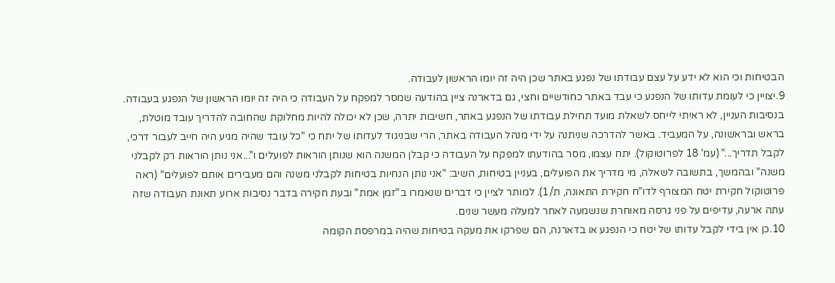הבטיחות וכי הוא לא ידע על עצם עבודתו של נפגע באתר שכן היה זה יומו הראשון לעבודה.
9.יצויין כי לעומת עדותו של הנפגע כי עבד באתר כחודשיים וחצי, גם בדארנה ציין בהודעה שמסר למפקח על העבודה כי היה זה יומו הראשון של הנפגע בעבודה. בנסיבות העניין, לא ראיתי לייחס לשאלת מועד תחילת עבודתו של הנפגע באתר, חשיבות יתרה, שכן לא יכולה להיות מחלוקת שהחובה להדריך עובד מוטלת, בראש ובראשונה, על המעביד. באשר להדרכה שניתנה על ידי מנהל העבודה באתר, הרי שבניגוד לעדותו של יתח כי "כל עובד שהיה מגיע היה חייב לעבור דרכי, לקבל תדריך..." (עמ' 18 לפרוטוקול). יתח עצמו, מסר בהודעתו למפקח על העבודה כי קבלן המשנה הוא שנותן הוראות לפועלים ו"...אני נותן הוראות רק לקבלני משנה" ובהמשך, בתשובה לשאלה, מי מדריך את הפועלים, בעניין בטיחות, השיב: "אני נותן הנחיות בטיחות לקבלני משנה והם מעבירים אותם לפועלים" (ראה פרוטוקול חקירת יטח המצורף לדו"ח חקירת התאונה, ת/1). למותר לציין כי דברים שנאמרו ב"זמן אמת" ובעת חקירה בדבר נסיבות ארוע תאונת העבודה שזה עתה ארעה, עדיפים על פני גרסה מאוחרת שנשמעה לאחר למעלה מעשר שנים.
10.כן אין בידי לקבל עדותו של יטח כי הנפגע או בדארנה, הם שפרקו את מעקה בטיחות שהיה במרפסת הקומה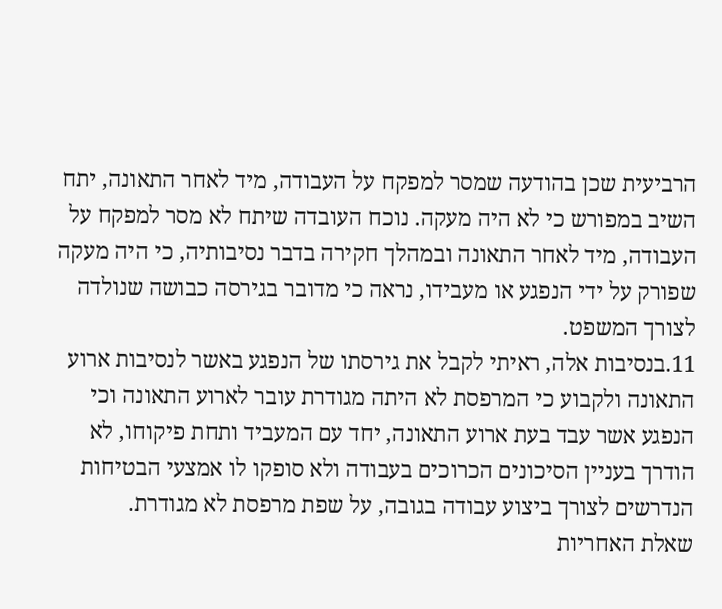הרביעית שכן בהודעה שמסר למפקח על העבודה, מיד לאחר התאונה, יתח השיב במפורש כי לא היה מעקה. נוכח העובדה שיתח לא מסר למפקח על העבודה, מיד לאחר התאונה ובמהלך חקירה בדבר נסיבותיה, כי היה מעקה שפורק על ידי הנפגע או מעבידו, נראה כי מדובר בגירסה כבושה שנולדה לצורך המשפט.
11.בנסיבות אלה, ראיתי לקבל את גירסתו של הנפגע באשר לנסיבות ארוע התאונה ולקבוע כי המרפסת לא היתה מגודרת עובר לארוע התאונה וכי הנפגע אשר עבד בעת ארוע התאונה, יחד עם המעביד ותחת פיקוחו, לא הודרך בעניין הסיכונים הכרוכים בעבודה ולא סופקו לו אמצעי הבטיחות הנדרשים לצורך ביצוע עבודה בגובה, על שפת מרפסת לא מגודרת.
שאלת האחריות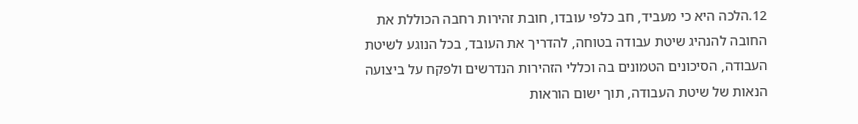12.הלכה היא כי מעביד, חב כלפי עובדו, חובת זהירות רחבה הכוללת את החובה להנהיג שיטת עבודה בטוחה, להדריך את העובד, בכל הנוגע לשיטת העבודה, הסיכונים הטמונים בה וכללי הזהירות הנדרשים ולפקח על ביצועה הנאות של שיטת העבודה, תוך ישום הוראות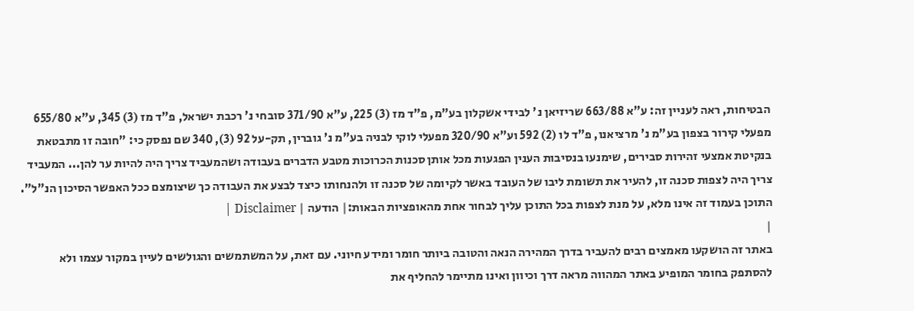הבטיחות, ראה לעניין זה: ע"א 663/88 שריזיאן נ' לבידי אשקלון בע"מ, פ"ד מז (3) 225, ע"א 371/90 סובחי נ' רכבת ישראל, פ"ד מז (3) 345, ע"א 655/80 מפעלי קירור בצפון בע"מ נ' מרציאנו, פ"ד לו (2) 592 וע"א 320/90 מפעלי לוקי לבניה בע"מ נ' גוברין, תק-על 92 (3), 340 שם נפסק כי: "חובה זו מתבטאת בנקיטת אמצעי זהירות סבירים, שימנעו בנסיבות הענין הפגעות מכל אותן סכנות הכרוכות מטבע הדברים בעבודה ושהמעביד צריך היה להיות ער להן... המעביד צריך היה לצפות סכנה זו, להעיר את תשומת ליבו של העובד באשר לקיומה של סכנה זו ולהנחותו כיצד לבצע את העבודה כך שיצומצם ככל האפשר הסיכון הנ"ל".
התוכן בעמוד זה אינו מלא, על מנת לצפות בכל התוכן עליך לבחור אחת מהאופציות הבאות:| הודעה | Disclaimer |
|
באתר זה הושקעו מאמצים רבים להעביר בדרך המהירה הנאה והטובה ביותר חומר ומידע חיוני. עם זאת, על המשתמשים והגולשים לעיין במקור עצמו ולא להסתפק בחומר המופיע באתר המהווה מראה דרך וכיוון ואינו מתיימר להחליף את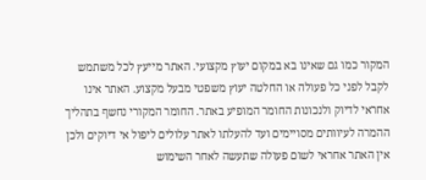המקור כמו גם שאינו בא במקום יעוץ מקצועי. האתר מייעץ לכל משתמש לקבל לפני כל פעולה או החלטה יעוץ משפטי מבעל מקצוע. האתר אינו אחראי לדיוק ולנכונות החומר המופיע באתר. החומר המקורי נחשף בתהליך ההמרה לעיוותים מסויימים ועד להעלתו לאתר עלולים ליפול אי דיוקים ולכן אין האתר אחראי לשום פעולה שתעשה לאחר השימוש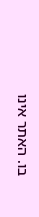בו. האתר אינו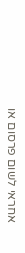אחראי לשום פרסום או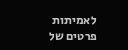לאמיתות פרטים של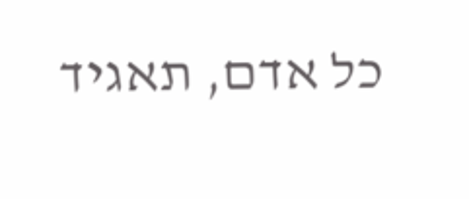כל אדם, תאגיד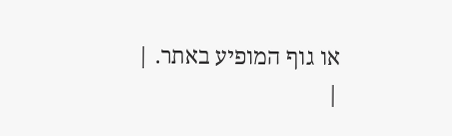או גוף המופיע באתר. |
|